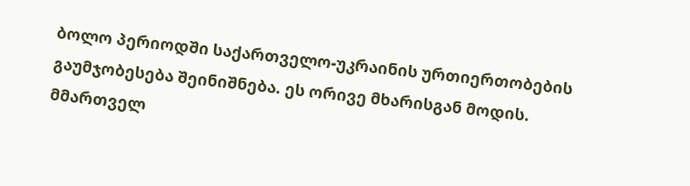ბოლო პერიოდში საქართველო-უკრაინის ურთიერთობების გაუმჯობესება შეინიშნება. ეს ორივე მხარისგან მოდის. მმართველ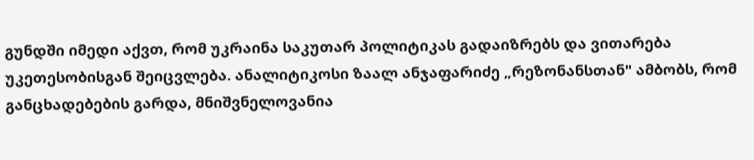გუნდში იმედი აქვთ, რომ უკრაინა საკუთარ პოლიტიკას გადაიზრებს და ვითარება უკეთესობისგან შეიცვლება. ანალიტიკოსი ზაალ ანჯაფარიძე „რეზონანსთან" ამბობს, რომ განცხადებების გარდა, მნიშვნელოვანია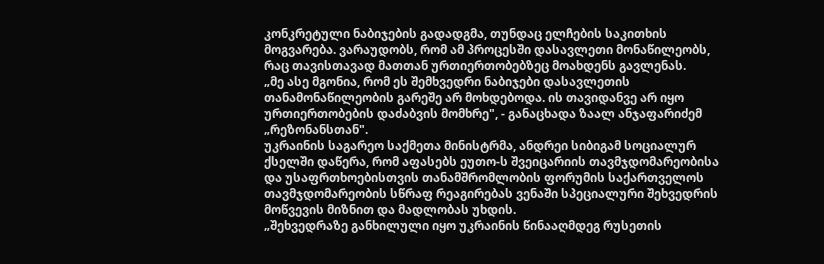კონკრეტული ნაბიჯების გადადგმა, თუნდაც ელჩების საკითხის მოგვარება. ვარაუდობს, რომ ამ პროცესში დასავლეთი მონაწილეობს, რაც თავისთავად მათთან ურთიერთობებზეც მოახდენს გავლენას.
„მე ასე მგონია, რომ ეს შემხვედრი ნაბიჯები დასავლეთის თანამონაწილეობის გარეშე არ მოხდებოდა. ის თავიდანვე არ იყო ურთიერთობების დაძაბვის მომხრე", - განაცხადა ზაალ ანჯაფარიძემ „რეზონანსთან".
უკრაინის საგარეო საქმეთა მინისტრმა, ანდრეი სიბიგამ სოციალურ ქსელში დაწერა, რომ აფასებს ეუთო-ს შვეიცარიის თავმჯდომარეობისა და უსაფრთხოებისთვის თანამშრომლობის ფორუმის საქართველოს თავმჯდომარეობის სწრაფ რეაგირებას ვენაში სპეციალური შეხვედრის მოწვევის მიზნით და მადლობას უხდის.
„შეხვედრაზე განხილული იყო უკრაინის წინააღმდეგ რუსეთის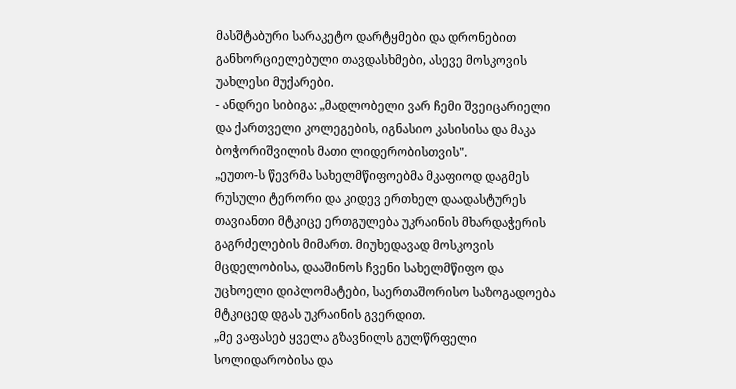მასშტაბური სარაკეტო დარტყმები და დრონებით განხორციელებული თავდასხმები, ასევე მოსკოვის უახლესი მუქარები.
- ანდრეი სიბიგა: „მადლობელი ვარ ჩემი შვეიცარიელი და ქართველი კოლეგების, იგნასიო კასისისა და მაკა ბოჭორიშვილის მათი ლიდერობისთვის".
„ეუთო-ს წევრმა სახელმწიფოებმა მკაფიოდ დაგმეს რუსული ტერორი და კიდევ ერთხელ დაადასტურეს თავიანთი მტკიცე ერთგულება უკრაინის მხარდაჭერის გაგრძელების მიმართ. მიუხედავად მოსკოვის მცდელობისა, დააშინოს ჩვენი სახელმწიფო და უცხოელი დიპლომატები, საერთაშორისო საზოგადოება მტკიცედ დგას უკრაინის გვერდით.
„მე ვაფასებ ყველა გზავნილს გულწრფელი სოლიდარობისა და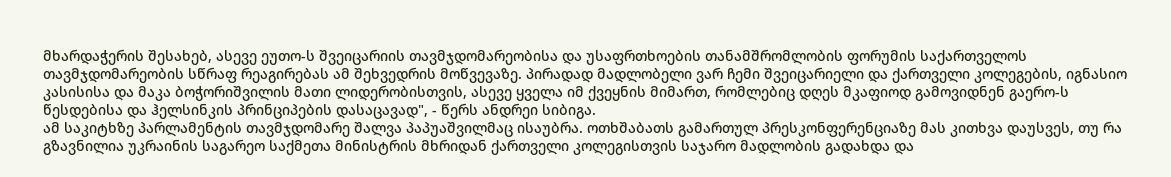მხარდაჭერის შესახებ, ასევე ეუთო-ს შვეიცარიის თავმჯდომარეობისა და უსაფრთხოების თანამშრომლობის ფორუმის საქართველოს თავმჯდომარეობის სწრაფ რეაგირებას ამ შეხვედრის მოწვევაზე. პირადად მადლობელი ვარ ჩემი შვეიცარიელი და ქართველი კოლეგების, იგნასიო კასისისა და მაკა ბოჭორიშვილის მათი ლიდერობისთვის, ასევე ყველა იმ ქვეყნის მიმართ, რომლებიც დღეს მკაფიოდ გამოვიდნენ გაერო-ს წესდებისა და ჰელსინკის პრინციპების დასაცავად", - წერს ანდრეი სიბიგა.
ამ საკიტხზე პარლამენტის თავმჯდომარე შალვა პაპუაშვილმაც ისაუბრა. ოთხშაბათს გამართულ პრესკონფერენციაზე მას კითხვა დაუსვეს, თუ რა გზავნილია უკრაინის საგარეო საქმეთა მინისტრის მხრიდან ქართველი კოლეგისთვის საჯარო მადლობის გადახდა და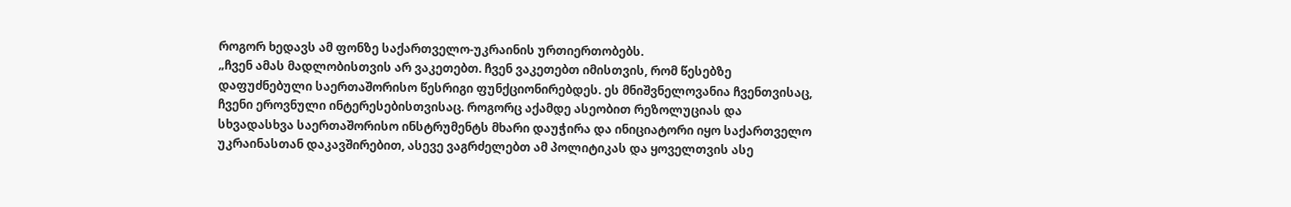როგორ ხედავს ამ ფონზე საქართველო-უკრაინის ურთიერთობებს.
„ჩვენ ამას მადლობისთვის არ ვაკეთებთ. ჩვენ ვაკეთებთ იმისთვის, რომ წესებზე დაფუძნებული საერთაშორისო წესრიგი ფუნქციონირებდეს. ეს მნიშვნელოვანია ჩვენთვისაც, ჩვენი ეროვნული ინტერესებისთვისაც. როგორც აქამდე ასეობით რეზოლუციას და სხვადასხვა საერთაშორისო ინსტრუმენტს მხარი დაუჭირა და ინიციატორი იყო საქართველო უკრაინასთან დაკავშირებით, ასევე ვაგრძელებთ ამ პოლიტიკას და ყოველთვის ასე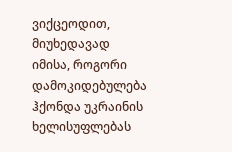ვიქცეოდით, მიუხედავად იმისა, როგორი დამოკიდებულება ჰქონდა უკრაინის ხელისუფლებას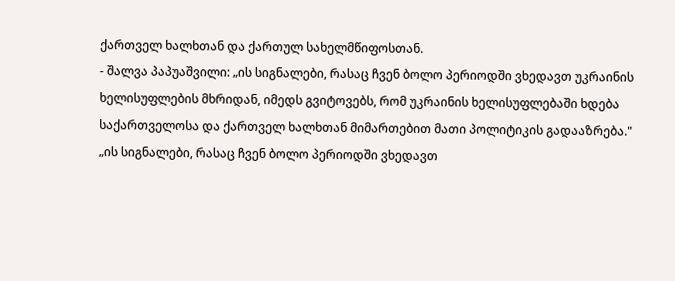ქართველ ხალხთან და ქართულ სახელმწიფოსთან.
- შალვა პაპუაშვილი: „ის სიგნალები, რასაც ჩვენ ბოლო პერიოდში ვხედავთ უკრაინის ხელისუფლების მხრიდან, იმედს გვიტოვებს, რომ უკრაინის ხელისუფლებაში ხდება საქართველოსა და ქართველ ხალხთან მიმართებით მათი პოლიტიკის გადააზრება."
„ის სიგნალები, რასაც ჩვენ ბოლო პერიოდში ვხედავთ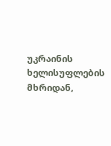უკრაინის ხელისუფლების მხრიდან,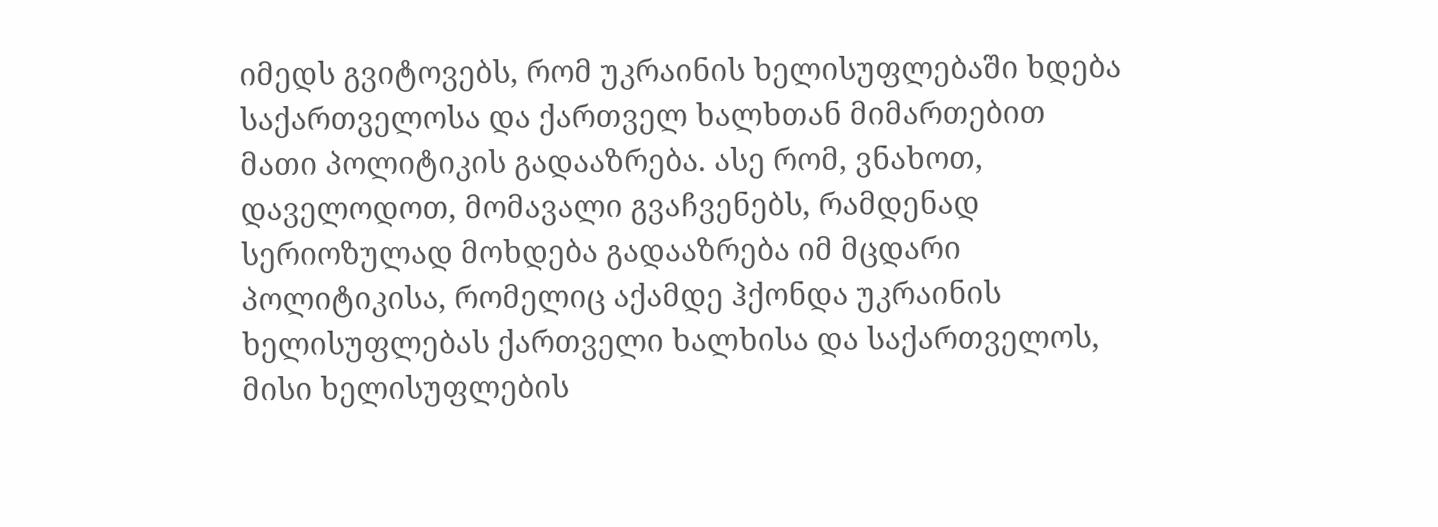იმედს გვიტოვებს, რომ უკრაინის ხელისუფლებაში ხდება საქართველოსა და ქართველ ხალხთან მიმართებით მათი პოლიტიკის გადააზრება. ასე რომ, ვნახოთ, დაველოდოთ, მომავალი გვაჩვენებს, რამდენად სერიოზულად მოხდება გადააზრება იმ მცდარი პოლიტიკისა, რომელიც აქამდე ჰქონდა უკრაინის ხელისუფლებას ქართველი ხალხისა და საქართველოს, მისი ხელისუფლების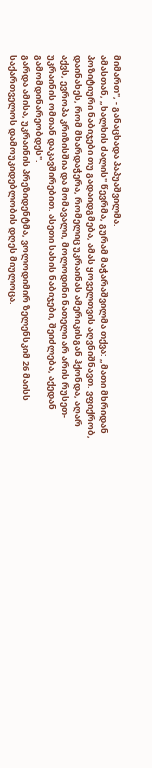მიმართ", - განაცხადა პაპუაშვილმა.
ამასთან, „ხალხის ძალის" წევრმა, გურამ მაჭარაშვილმა თქვა: „მათი მხრიდან პოზიტიური ნაბიჯები თუ გადაიდგმება, ამას ყოველთვის აღვნიშნავთ. ვფიქრობ, დაინახეს, რომ მხარდაჭერა, რომელიც უკრაინას ამერიკისგან ჰქონდა, აღარ აქვს, ევროპა კრიზისშია და მომავალი, მოლოდინი ნათელი არ არის რუსეთ-უკრაინის ომთან დაკავშირებით. ასეთი სახის ნაბიჯები, შეიძლება, აქედან გამომდინარეობდეს".
გარდა ამისა, უკრაინის პრეზიდენტმა, ვოლოდიმირ ზელენსკიმ 26 მაისს საქართველოს დამოუკიდებლობის დღეს მიულოცა.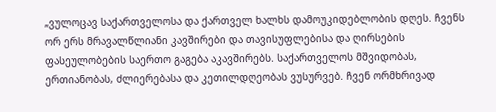„ვულოცავ საქართველოსა და ქართველ ხალხს დამოუკიდებლობის დღეს. ჩვენს ორ ერს მრავალწლიანი კავშირები და თავისუფლებისა და ღირსების ფასეულობების საერთო გაგება აკავშირებს. საქართველოს მშვიდობას, ერთიანობას, ძლიერებასა და კეთილდღეობას ვუსურვებ. ჩვენ ორმხრივად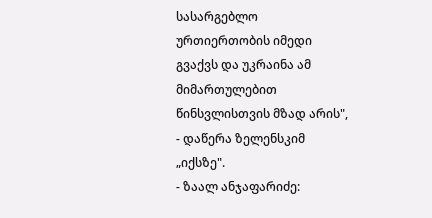სასარგებლო ურთიერთობის იმედი გვაქვს და უკრაინა ამ მიმართულებით წინსვლისთვის მზად არის", - დაწერა ზელენსკიმ „იქსზე".
- ზაალ ანჯაფარიძე: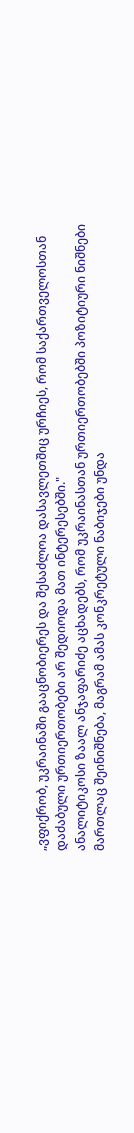„ვფიქრობ, უკრაინაში გააცნობიერეს და შესაძლოა დასავლეთშიც ურჩიეს, რომ საქართველოსთან დაძაბული ურთიერთობები არ შედიოდა მათ ინტერესებში."
ანალიტიკოსი ზაალ ანჯაფარიძე აცხადებს, რომ უკრაინასთან ურთიერთობებში პოზიტიური ნიშნები მართლაც შეინიშნება, მაგრამ ამას კონკრეტული ნაბიჯები უნდა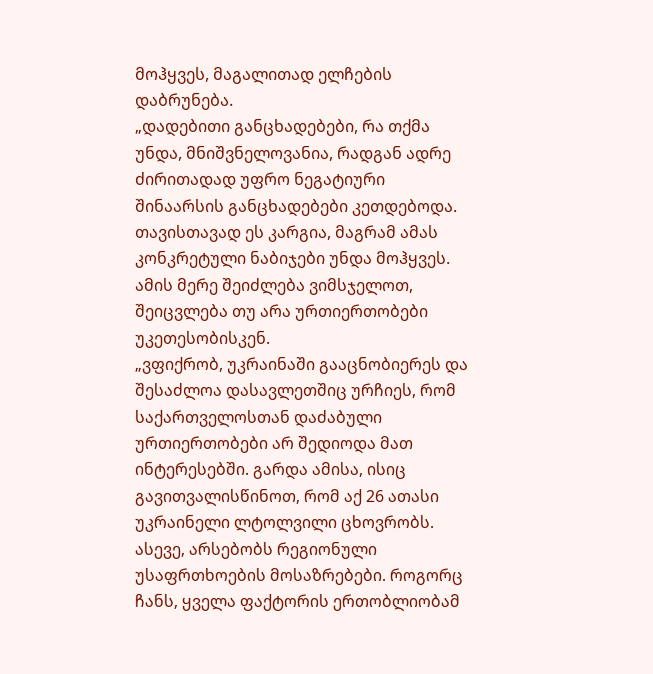მოჰყვეს, მაგალითად ელჩების დაბრუნება.
„დადებითი განცხადებები, რა თქმა უნდა, მნიშვნელოვანია, რადგან ადრე ძირითადად უფრო ნეგატიური შინაარსის განცხადებები კეთდებოდა. თავისთავად ეს კარგია, მაგრამ ამას კონკრეტული ნაბიჯები უნდა მოჰყვეს. ამის მერე შეიძლება ვიმსჯელოთ, შეიცვლება თუ არა ურთიერთობები უკეთესობისკენ.
„ვფიქრობ, უკრაინაში გააცნობიერეს და შესაძლოა დასავლეთშიც ურჩიეს, რომ საქართველოსთან დაძაბული ურთიერთობები არ შედიოდა მათ ინტერესებში. გარდა ამისა, ისიც გავითვალისწინოთ, რომ აქ 26 ათასი უკრაინელი ლტოლვილი ცხოვრობს. ასევე, არსებობს რეგიონული უსაფრთხოების მოსაზრებები. როგორც ჩანს, ყველა ფაქტორის ერთობლიობამ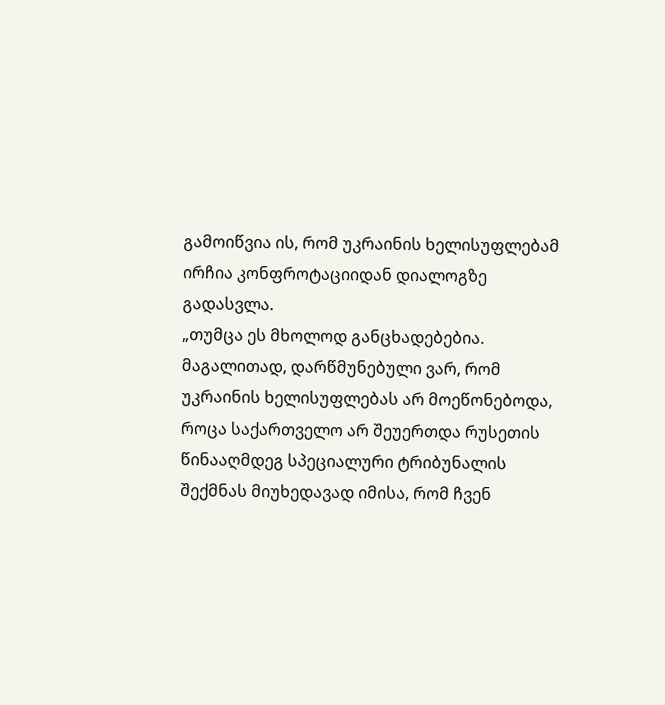გამოიწვია ის, რომ უკრაინის ხელისუფლებამ ირჩია კონფროტაციიდან დიალოგზე გადასვლა.
„თუმცა ეს მხოლოდ განცხადებებია. მაგალითად, დარწმუნებული ვარ, რომ უკრაინის ხელისუფლებას არ მოეწონებოდა, როცა საქართველო არ შეუერთდა რუსეთის წინააღმდეგ სპეციალური ტრიბუნალის შექმნას მიუხედავად იმისა, რომ ჩვენ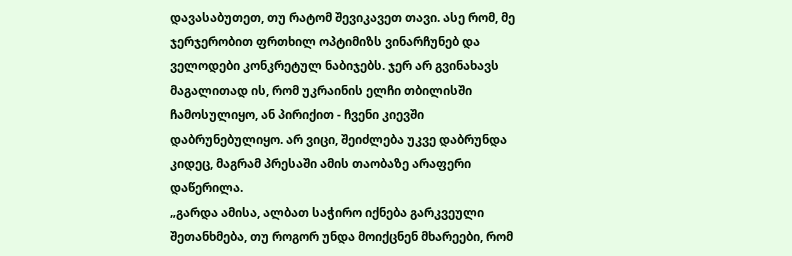დავასაბუთეთ, თუ რატომ შევიკავეთ თავი. ასე რომ, მე ჯერჯერობით ფრთხილ ოპტიმიზს ვინარჩუნებ და ველოდები კონკრეტულ ნაბიჯებს. ჯერ არ გვინახავს მაგალითად ის, რომ უკრაინის ელჩი თბილისში ჩამოსულიყო, ან პირიქით - ჩვენი კიევში დაბრუნებულიყო. არ ვიცი, შეიძლება უკვე დაბრუნდა კიდეც, მაგრამ პრესაში ამის თაობაზე არაფერი დაწერილა.
„გარდა ამისა, ალბათ საჭირო იქნება გარკვეული შეთანხმება, თუ როგორ უნდა მოიქცნენ მხარეები, რომ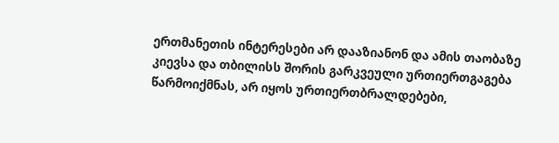ერთმანეთის ინტერესები არ დააზიანონ და ამის თაობაზე კიევსა და თბილისს შორის გარკვეული ურთიერთგაგება წარმოიქმნას, არ იყოს ურთიერთბრალდებები,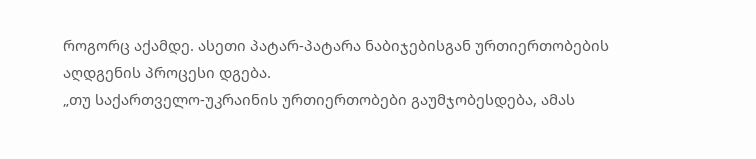როგორც აქამდე. ასეთი პატარ-პატარა ნაბიჯებისგან ურთიერთობების აღდგენის პროცესი დგება.
„თუ საქართველო-უკრაინის ურთიერთობები გაუმჯობესდება, ამას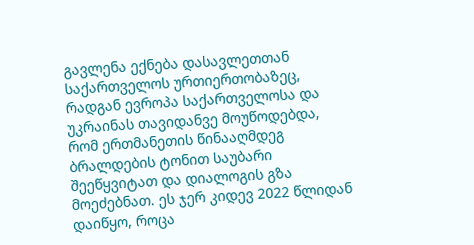გავლენა ექნება დასავლეთთან საქართველოს ურთიერთობაზეც, რადგან ევროპა საქართველოსა და უკრაინას თავიდანვე მოუწოდებდა, რომ ერთმანეთის წინააღმდეგ ბრალდების ტონით საუბარი შეეწყვიტათ და დიალოგის გზა მოეძებნათ. ეს ჯერ კიდევ 2022 წლიდან დაიწყო, როცა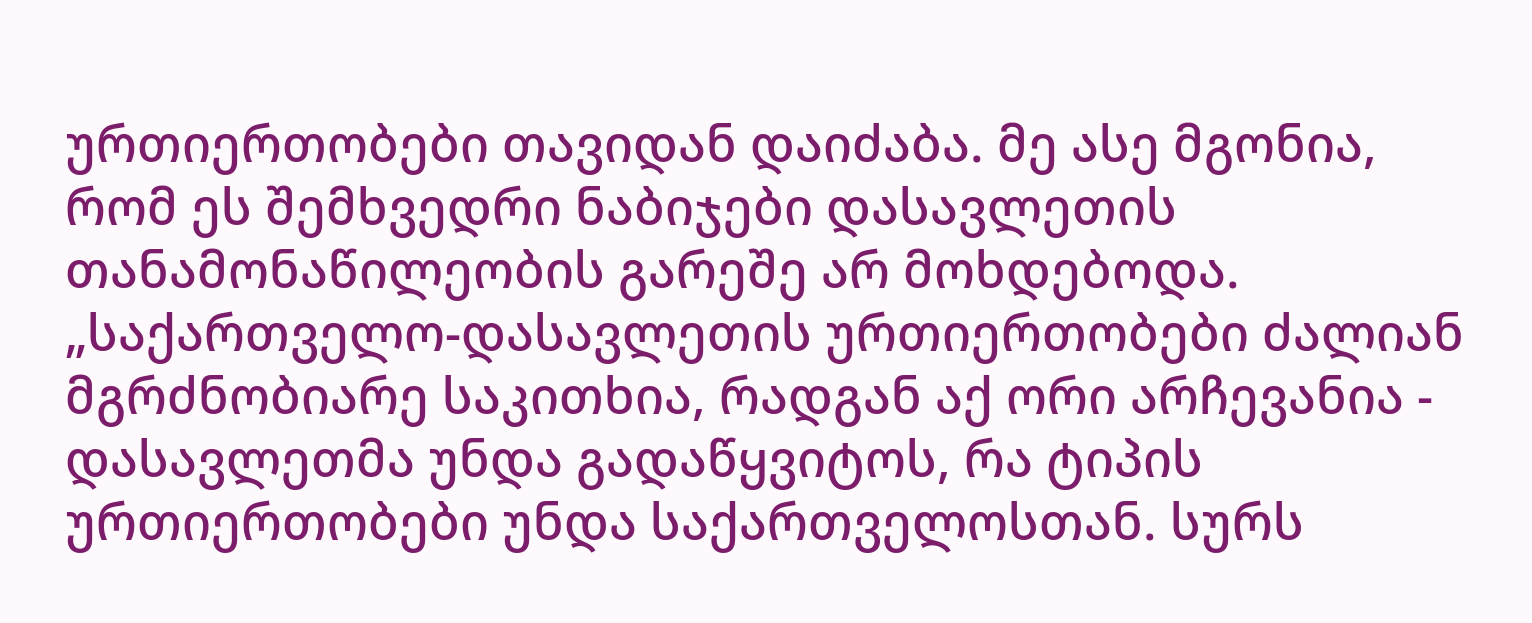ურთიერთობები თავიდან დაიძაბა. მე ასე მგონია, რომ ეს შემხვედრი ნაბიჯები დასავლეთის თანამონაწილეობის გარეშე არ მოხდებოდა.
„საქართველო-დასავლეთის ურთიერთობები ძალიან მგრძნობიარე საკითხია, რადგან აქ ორი არჩევანია - დასავლეთმა უნდა გადაწყვიტოს, რა ტიპის ურთიერთობები უნდა საქართველოსთან. სურს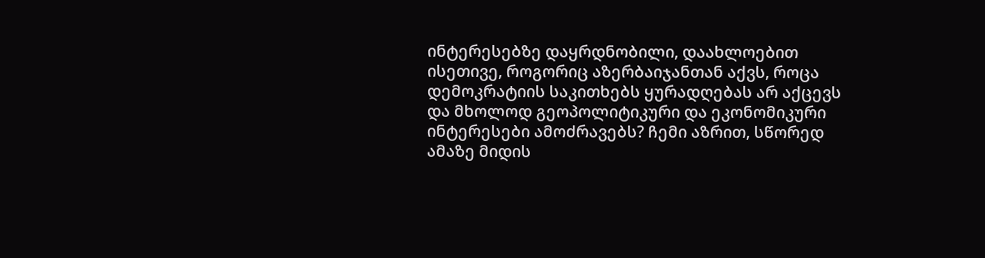ინტერესებზე დაყრდნობილი, დაახლოებით ისეთივე, როგორიც აზერბაიჯანთან აქვს, როცა დემოკრატიის საკითხებს ყურადღებას არ აქცევს და მხოლოდ გეოპოლიტიკური და ეკონომიკური ინტერესები ამოძრავებს? ჩემი აზრით, სწორედ ამაზე მიდის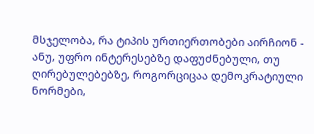მსჯელობა, რა ტიპის ურთიერთობები აირჩიონ - ანუ, უფრო ინტერესებზე დაფუძნებული, თუ ღირებულებებზე, როგორციცაა დემოკრატიული ნორმები,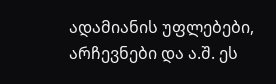ადამიანის უფლებები, არჩევნები და ა.შ. ეს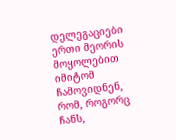დელეგაციები ერთი მეორის მოყოლებით იმიტომ ჩამოვიდნენ, რომ, როგორც ჩანს,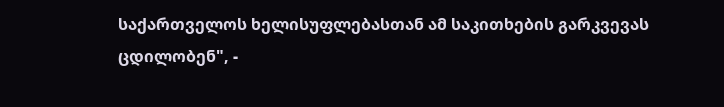საქართველოს ხელისუფლებასთან ამ საკითხების გარკვევას ცდილობენ", -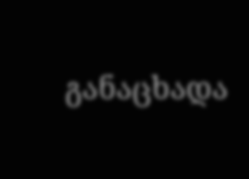განაცხადა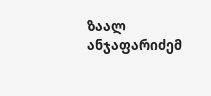ზაალ ანჯაფარიძემ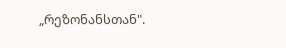„რეზონანსთან".